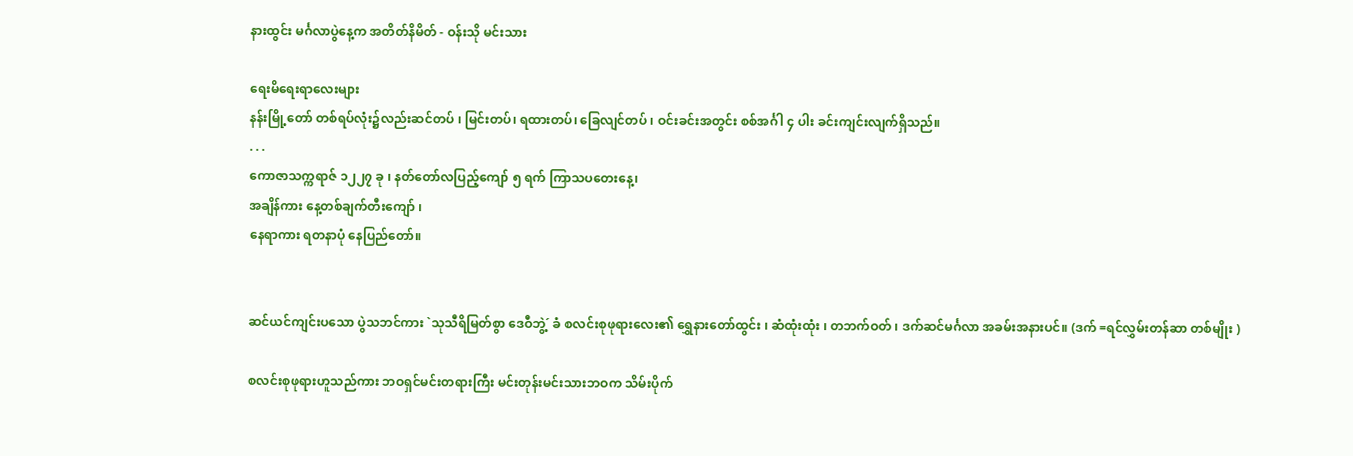နားထွင်း မင်္ဂလာပွဲနေ့က အတိတ်နိမိတ် - ဝန်းသို မင်းသား

ရေးမိရေးရာလေးများ
နန်းမြို့တော် တစ်ရပ်လုံး၌လည်းဆင်တပ် ၊ မြင်းတပ်၊ ရထားတပ်၊ ခြေလျင်တပ် ၊ ဝင်းခင်းအတွင်း စစ်အင်္ဂါ ၄ ပါး ခင်းကျင်းလျက်ရှိသည်။
. . .
ကောဇာသက္ကရာဇ် ၁၂၂၇ ခု ၊ နတ်တော်လပြည့်ကျော် ၅ ရက် ကြာသပတေးနေ့၊
အချိန်ကား နေ့တစ်ချက်တီးကျော် ၊
နေရာကား ရတနာပုံ နေပြည်တော်။


ဆင်ယင်ကျင်းပသော ပွဲသဘင်ကား `သုသီရိမြတ်စွာ ဒေဝီဘွဲ့´ ခံ စလင်းစုဖုရားလေး၏ ရွှေနားတော်ထွင်း ၊ ဆံထုံးထုံး ၊ တဘက်ဝတ် ၊ ဒက်ဆင်မင်္ဂလာ အခမ်းအနားပင်။ (ဒက် =ရင်လွှမ်းတန်ဆာ တစ်မျိုး )

စလင်းစုဖုရားဟူသည်ကား ဘဝရှင်မင်းတရားကြီး မင်းတုန်းမင်းသားဘဝက သိမ်းပိုက်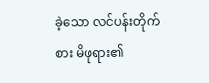ခဲ့သော လင်ပန်းတိုက်စား မိဖုရား၏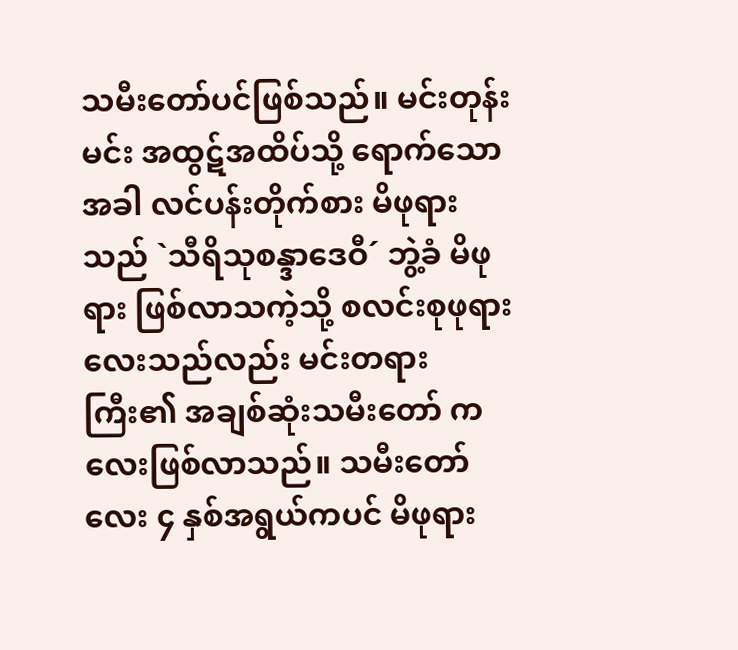သမီးတော်ပင်ဖြစ်သည်။ မင်းတုန်းမင်း အထွဋ်အထိပ်သို့ ရောက်သောအခါ လင်ပန်းတိုက်စား မိဖုရားသည် `သီရိသုစန္ဒာဒေဝီ´ ဘွဲ့ခံ မိဖုရား ဖြစ်လာသကဲ့သို့ စလင်းစုဖုရားလေးသည်လည်း မင်းတရားကြီး၏ အချစ်ဆုံးသမီးတော် ကလေးဖြစ်လာသည်။ သမီးတော်လေး ၄ နှစ်အရွယ်ကပင် မိဖုရား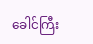ခေါင်ကြီး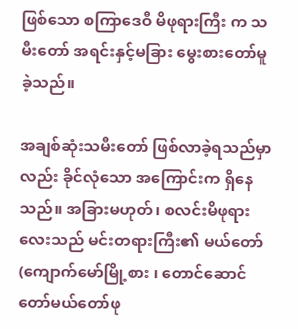ဖြစ်သော စကြာဒေဝီ မိဖုရားကြီး က သမီးတော် အရင်းနှင့်မခြား မွေးစားတော်မူခဲ့သည်။

အချစ်ဆုံးသမီးတော် ဖြစ်လာခဲ့ရသည်မှာလည်း ခိုင်လုံသော အကြောင်းက ရှိနေသည်။ အခြားမဟုတ်၊ စလင်းမိဖုရားလေးသည် မင်းတရားကြီး၏ မယ်တော် (ကျောက်မော်မြို့စား ၊ တောင်ဆောင်တော်မယ်တော်ဖု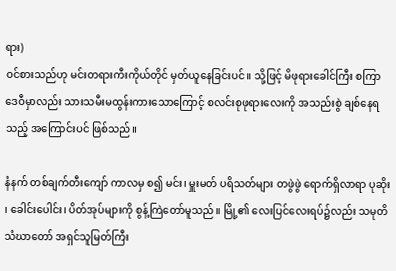ရား)
ဝင်စားသည်ဟု မင်းတရားကီးကိုယ်တိုင် မှတ်ယူနေခြင်းပင်။ သို့ဖြင့် မိဖုရားခေါင်ကြီး စကြာဒေဝီမှာလည်း သားသမီးမထွန်းကားသောကြောင့် စလင်းစုဖုရားလေးကို အသည်းစွဲ ချစ်နေရသည့် အကြောင်းပင် ဖြစ်သည်။

နံနက် တစ်ချက်တီးကျော် ကာလမှ စ၍ မင်း၊ မှူးမတ် ပရိသတ်များ တဖွဲဖွဲ ရောက်ရှိလာရာ ပုဆိုး ၊ ခေါင်းပေါင်း၊ ပိတ်အုပ်များကို စွန့်ကြဲတော်မူသည်။ မြို့၏ လေးပြင်လေးရပ်၌လည်း သမုတိသံဃာတော် အရှင်သူမြတ်ကြီး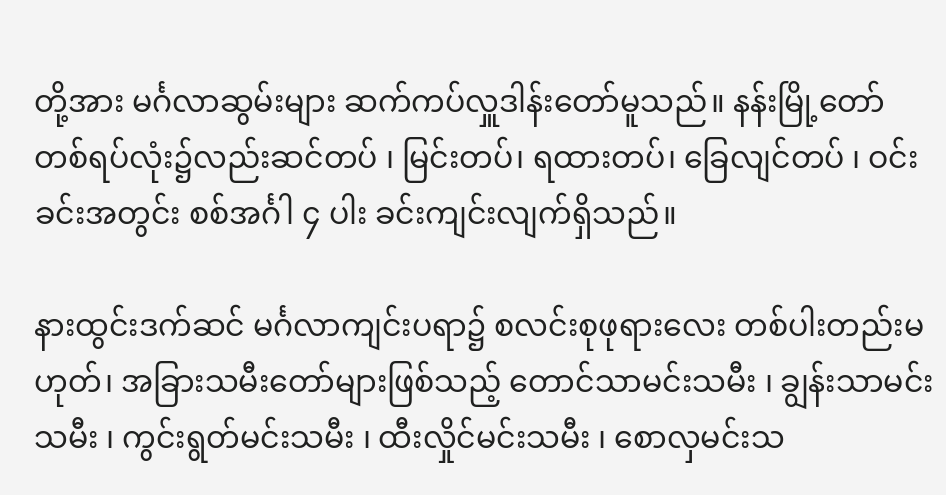တို့အား မင်္ဂလာဆွမ်းများ ဆက်ကပ်လှူဒါန်းတော်မူသည်။ နန်းမြို့တော် တစ်ရပ်လုံး၌လည်းဆင်တပ် ၊ မြင်းတပ်၊ ရထားတပ်၊ ခြေလျင်တပ် ၊ ဝင်းခင်းအတွင်း စစ်အင်္ဂါ ၄ ပါး ခင်းကျင်းလျက်ရှိသည်။

နားထွင်းဒက်ဆင် မင်္ဂလာကျင်းပရာ၌ စလင်းစုဖုရားလေး တစ်ပါးတည်းမဟုတ်၊ အခြားသမီးတော်များဖြစ်သည့် တောင်သာမင်းသမီး ၊ ချွန်းသာမင်းသမီး ၊ ကွင်းရွတ်မင်းသမီး ၊ ထီးလှိုင်မင်းသမီး ၊ စောလှမင်းသ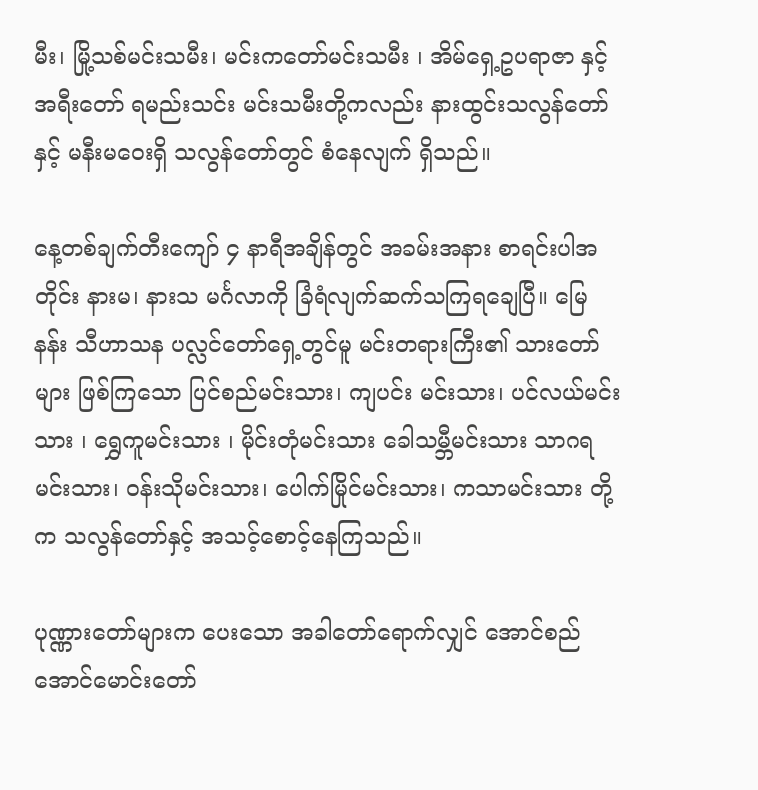မီး၊ မြို့သစ်မင်းသမီး၊ မင်းကတော်မင်းသမီး ၊ အိမ်ရှေ့ဥပရာဇာ နှင့် အရီးတော် ရမည်းသင်း မင်းသမီးတို့ကလည်း နားထွင်းသလွန်တော် နှင့် မနီးမဝေးရှိ သလွန်တော်တွင် စံနေလျက် ရှိသည်။

နေ့တစ်ချက်တီးကျော် ၄ နာရီအချိန်တွင် အခမ်းအနား စာရင်းပါအတိုင်း နားမ၊ နားသ မင်္ဂလာကို ခြံရံလျက်ဆက်သကြရချေပြီ။ မြေနန်း သီဟာသန ပလ္လင်တော်ရှေ့တွင်မူ မင်းတရားကြီး၏ သားတော်များ ဖြစ်ကြသော ပြင်စည်မင်းသား၊ ကျပင်း မင်းသား၊ ပင်လယ်မင်းသား ၊ ရွှေကူမင်းသား ၊ မိုင်းတုံမင်းသား ခေါသမ္ဘီမင်းသား သာဂရမင်းသား၊ ဝန်းသိုမင်းသား၊ ပေါက်မြိုင်မင်းသား၊ ကသာမင်းသား တို့က သလွန်တော်နှင့် အသင့်စောင့်နေကြသည်။

ပုဏ္ဏားတော်များက ပေးသော အခါတော်ရောက်လျှင် အောင်စည် အောင်မောင်းတော်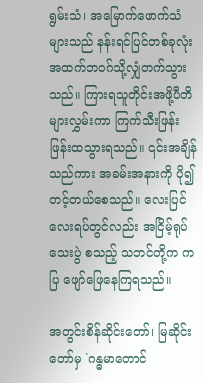ရွမ်းသံ၊ အမြောက်ဖောက်သံများသည် နန်းရင်ပြင်တစ်ခုလုံး အထက်ဘဝဂ်သို့လျှံတက်သွားသည်။ ကြားရသူတိုင်းအဖို့ပီတိများလွှမ်းကာ ကြက်သီးဖြန်းဖြန်းထသွားရသည်။ ၎င်းအချိန်သည်ကား အခမ်းအနားကို ပို၍ တင့်တယ်စေသည်။ လေးပြင်လေးရပ်တွင်လည်း အငြိမ့်ရုပ်သေးပွဲ စသည့် သဘင်တို့က ကပြ ဖျော်ဖြေနေကြရသည်။

အတွင်းစိန်ဆိုင်းတော်၊ မြဆိုင်းတော်မှ `ဂန္ဓမာတောင်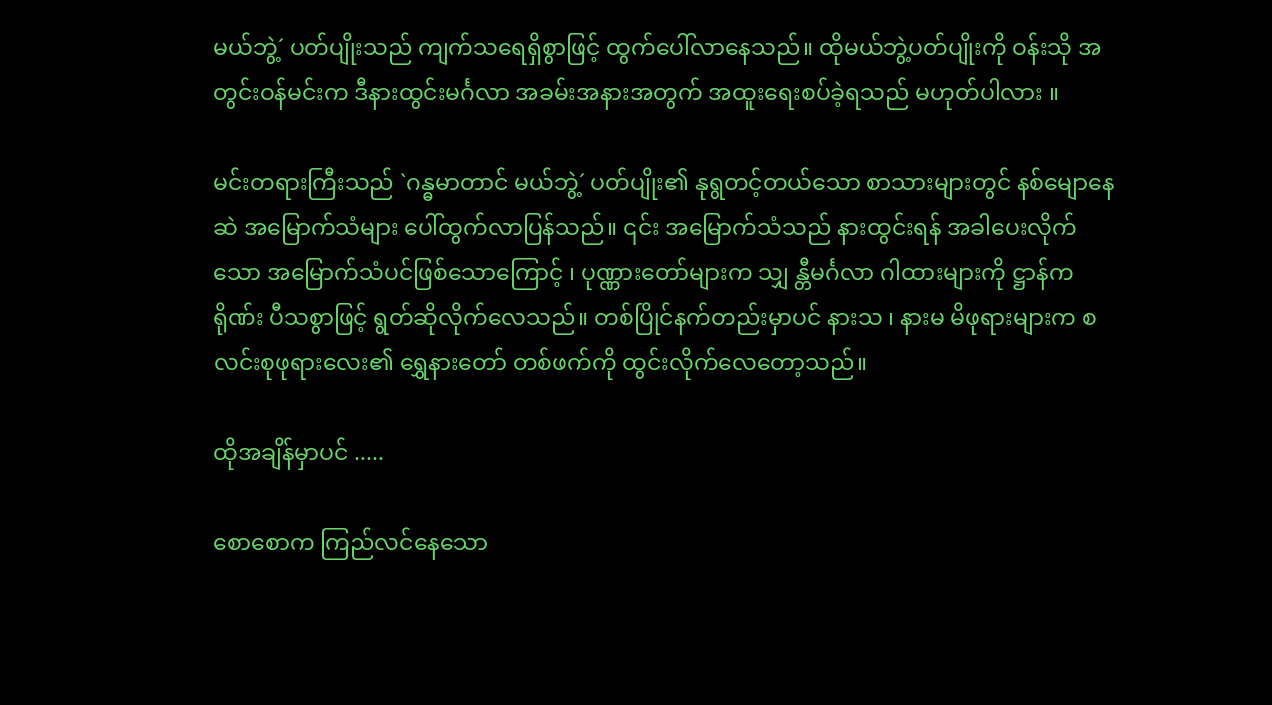မယ်ဘွဲ့´ ပတ်ပျိုးသည် ကျက်သရေရှိစွာဖြင့် ထွက်ပေါ်လာနေသည်။ ထိုမယ်ဘွဲ့ပတ်ပျိုးကို ဝန်းသို အတွင်းဝန်မင်းက ဒီနားထွင်းမင်္ဂလာ အခမ်းအနားအတွက် အထူးရေးစပ်ခဲ့ရသည် မဟုတ်ပါလား ။

မင်းတရားကြီးသည် `ဂန္ဓမာတာင် မယ်ဘွဲ့´ ပတ်ပျိုး၏ နုရွတင့်တယ်သော စာသားများတွင် နစ်မျောနေဆဲ အမြောက်သံများ ပေါ်ထွက်လာပြန်သည်။ ၎င်း အမြောက်သံသည် နားထွင်းရန် အခါပေးလိုက်သော အမြောက်သံပင်ဖြစ်သောကြောင့် ၊ ပုဏ္ဏားတော်များက သျှ န္တီမင်္ဂလာ ဂါထားများကို ဋ္ဌာန်ကရိုဏ်း ပီသစွာဖြင့် ရွတ်ဆိုလိုက်လေသည်။ တစ်ပြိုင်နက်တည်းမှာပင် နားသ ၊ နားမ မိဖုရားများက စလင်းစုဖုရားလေး၏ ရွှေနားတော် တစ်ဖက်ကို ထွင်းလိုက်လေတော့သည်။

ထိုအချိန်မှာပင် .....

စောစောက ကြည်လင်နေသော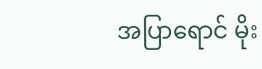အပြာရောင် မိုး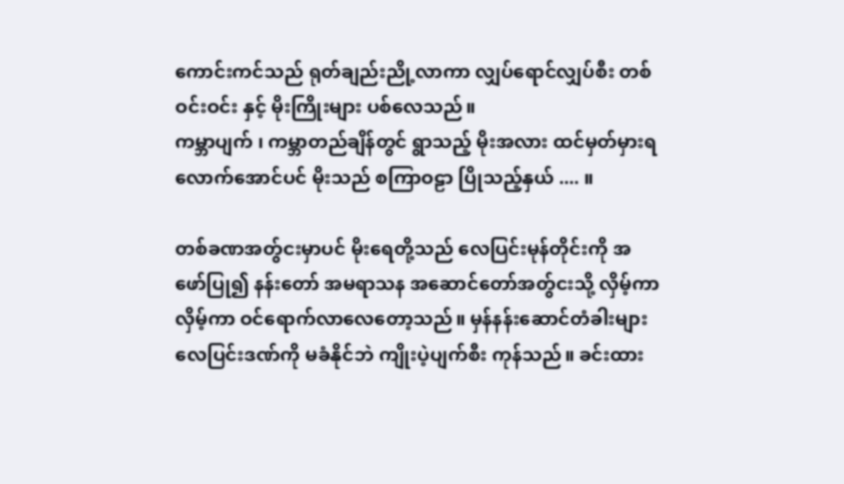ကောင်းကင်သည် ရုတ်ချည်းညို့လာကာ လျှပ်ရောင်လျှပ်စီး တစ်ဝင်းဝင်း နှင့် မိုးကြိုးများ ပစ်လေသည်။
ကမ္ဘာပျက် ၊ ကမ္ဘာတည်ချိန်တွင် ရွာသည့် မိုးအလား ထင်မှတ်မှားရလောက်အောင်ပင် မိုးသည် စကြာဝဠာ ပြိုသည့်နှယ် .... ။

တစ်ခဏအတွ်ငးမှာပင် မိုးရေတို့သည် လေပြင်းမုန်တိုင်းကို အဖော်ပြု၍ နန်းတော် အမရာသန အဆောင်တော်အတွ်ငးသို့ လှိမ့်ကာ လှိမ့်ကာ ဝင်ရောက်လာလေတော့သည်။ မှန်နန်းဆောင်တံခါးများ လေပြင်းဒဏ်ကို မခံနိုင်ဘဲ ကျိုးပဲ့ပျက်စီး ကုန်သည်။ ခင်းထား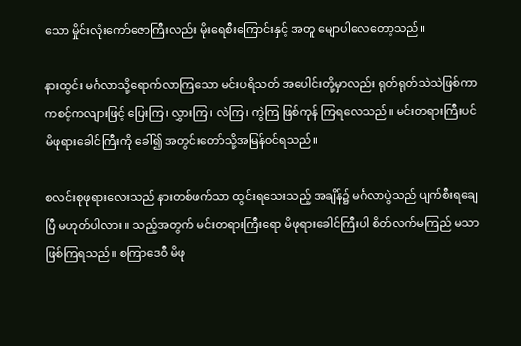သော မှိုင်းလုံးကော်ဇောကြီးလည်း မိုးရေစီးကြောင်းနှင့် အတူ မျောပါလေတော့သည်။

နားထွင်း မင်္ဂလာသို့ရောက်လာကြသော မင်းပရိသတ် အပေါင်းတို့မှာလည်း ရုတ်ရုတ်သဲသဲဖြစ်ကာ ကစင့်ကလျားဖြင့် ပြေးကြ၊ လွှားကြ၊ လဲကြ၊ ကွဲကြ ဖြစ်ကုန် ကြရလေသည်။ မင်းတရားကြီးပင် မိဖုရားခေါင်ကြီးကို ခေါ်၍ အတွင်းတော်သို့အမြန်ဝင်ရသည်။

စလင်းစုဖုရားလေးသည် နားတစ်ဖက်သာ ထွင်းရသေးသည့် အချိန်၌ မင်္ဂလာပွဲသည် ပျက်စီးရချေပြီ မဟုတ်ပါလား ။ သည့်အတွက် မင်းတရားကြီးရော မိဖုရားခေါင်ကြီးပါ စိတ်လက်မကြည် မသာ ဖြစ်ကြရသည်။ စကြာဒေဝီ မိဖု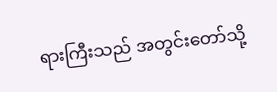ရားကြီးသည် အတွင်းတော်သို့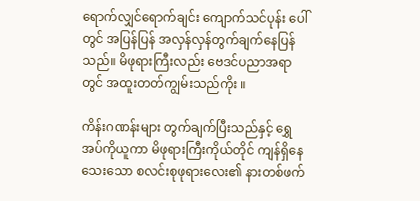ရောက်လျှင်ရောက်ချင်း ကျောက်သင်ပုန်း ပေါ်တွင် အပြန်ပြန် အလှန်လှန်တွက်ချက်နေပြန်သည်။ မိဖုရားကြီးလည်း ဗေဒင်ပညာအရာတွင် အထူးတတ်ကျွမ်းသည်ကိုး ။

ကိန်းဂဏန်းများ တွက်ချက်ပြီးသည်နှင့် ရွှေအပ်ကိုယူကာ မိဖုရားကြီးကိုယ်တိုင် ကျန်ရှိနေသေးသော စလင်းစုဖုရားလေး၏ နားတစ်ဖက်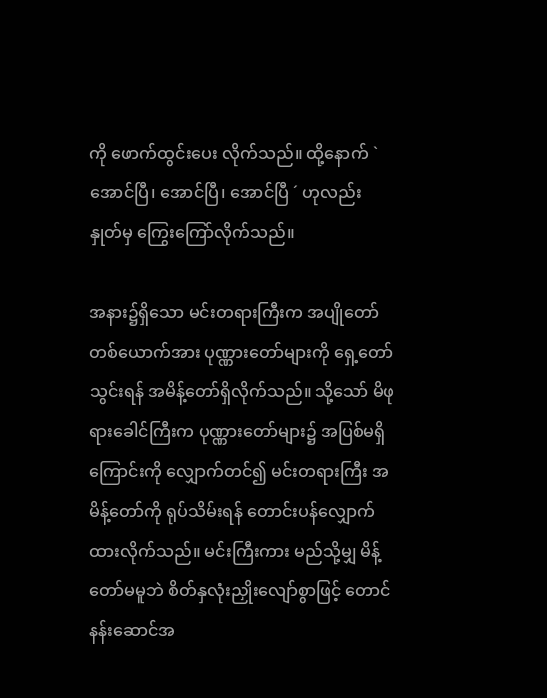ကို ဖောက်ထွင်းပေး လိုက်သည်။ ထို့နောက် `အောင်ပြီ၊ အောင်ပြီ၊ အောင်ပြီ ´ ဟုလည်း နှုတ်မှ ကြွေးကြော်လိုက်သည်။

အနား၌ရှိသော မင်းတရားကြီးက အပျိုတော်တစ်ယောက်အား ပုဏ္ဏားတော်များကို ရှေ့တော်သွင်းရန် အမိန့်တော်ရှိလိုက်သည်။ သို့သော် မိဖုရားခေါင်ကြီးက ပုဏ္ဏားတော်များ၌ အပြစ်မရှိကြောင်းကို လျှောက်တင်၍ မင်းတရားကြီး အမိန့်တော်ကို ရုပ်သိမ်းရန် တောင်းပန်လျှောက်ထားလိုက်သည်။ မင်းကြီးကား မည်သို့မျှ မိန့်တော်မမူဘဲ စိတ်နှလုံးညှိုးလျော်စွာဖြင့် တောင်နန်းဆောင်အ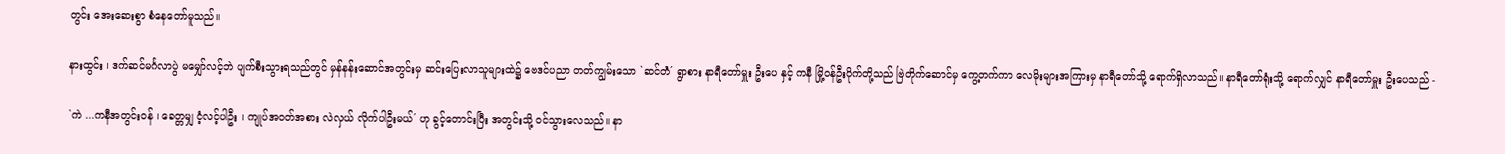တွင်း အေးဆေးစွာ စံနေတော်မူသည်။

နားထွင်း ၊ ဒက်ဆင်မင်္ဂလာပွဲ မမျှော်လင့်ဘဲ ပျက်စီးသွားရသည်တွင် မှန်နန်းဆောင်အတွင်းမှ ဆင်းပြေးလာသူများထဲ၌ ဗေဒင်ပညာ တတ်ကျွမ်းသော `ဆင်တဲံ´ ရွာစား နာရီတော်မှူး ဦးပေ နှင့် ကနီ မြို့ဝန်ဦးပိုက်တို့သည် ဗြဲတိုက်ဆောင်မှ ကွေ့တက်ကာ လေမိုးများအကြားမှ နာရီတော်သို့ ရောက်ရှိလာသည်။ နာရီတော်ရုံးသို့ ရောက်လျှင် နာရီတော်မှူး ဦးပေသည် -

`ကဲ ...ကနီအတွင်းဝန် ၊ ခေတ္တမျှ ငံ့လင့်ပါဦး ၊ ကျုပ်အဝတ်အစား လဲလှယ် လိုက်ပါဦးမယ်´ ဟု ခွင့်တောင်းပြီး အတွင်းသို့ ဝင်သွားလေသည်။ နာ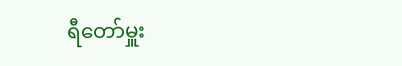ရီတော်မှူး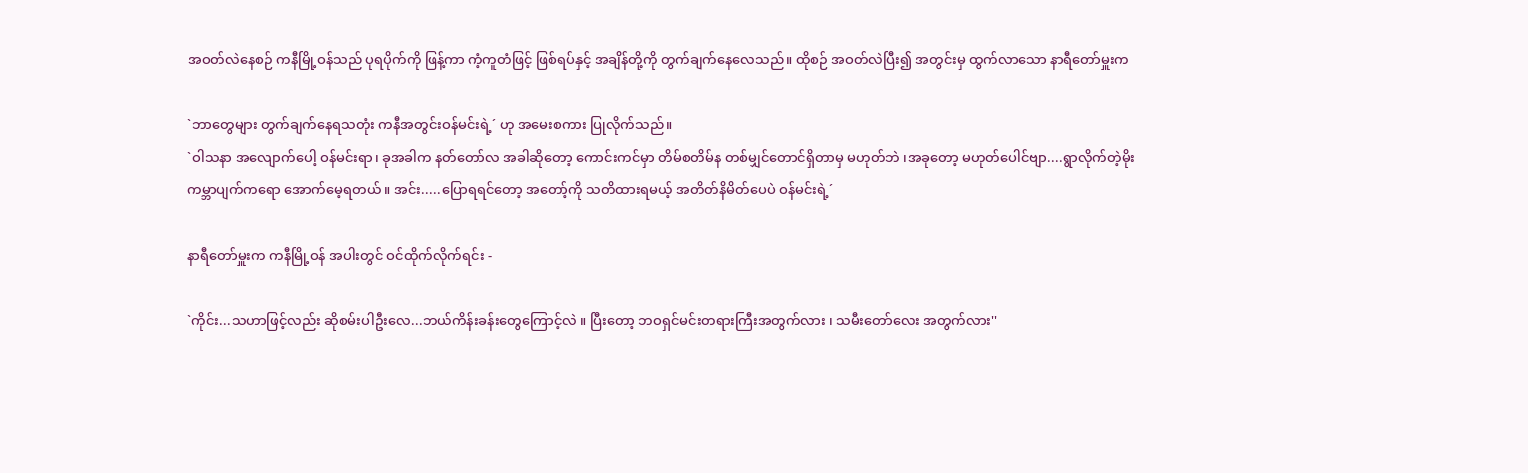အဝတ်လဲနေစဉ် ကနီမြို့ဝန်သည် ပုရပိုက်ကို ဖြန့်ကာ ကံ့ကူတံဖြင့် ဖြစ်ရပ်နှင့် အချိန်တို့ကို တွက်ချက်နေလေသည်။ ထိုစဉ် အဝတ်လဲပြီး၍ အတွင်းမှ ထွက်လာသော နာရီတော်မှူးက

`ဘာတွေများ တွက်ချက်နေရသတုံး ကနီအတွင်းဝန်မင်းရဲ့´ ဟု အမေးစကား ပြုလိုက်သည်။
`ဝါသနာ အလျောက်ပေါ့ ဝန်မင်းရာ၊ ခုအခါက နတ်တော်လ အခါဆိုတော့ ကောင်းကင်မှာ တိမ်စတိမ်န တစ်မျှင်တောင်ရှိတာမှ မဟုတ်ဘဲ ၊အခုတော့ မဟုတ်ပေါင်ဗျာ....ရွာလိုက်တဲ့မိုး ကမ္ဘာပျက်ကရော အောက်မေ့ရတယ်။ အင်း.....ပြောရရင်တော့ အတော့်ကို သတိထားရမယ့် အတိတ်နိမိတ်ပေပဲ ဝန်မင်းရဲ့´

နာရီတော်မှူးက ကနီမြို့ဝန် အပါးတွင် ဝင်ထိုက်လိုက်ရင်း -

`ကိုင်း...သဟာဖြင့်လည်း ဆိုစမ်းပါဦးလေ...ဘယ်ကိန်းခန်းတွေကြောင့်လဲ ။ ပြီးတော့ ဘဝရှင်မင်းတရားကြီးအတွက်လား ၊ သမီးတော်လေး အတွက်လား''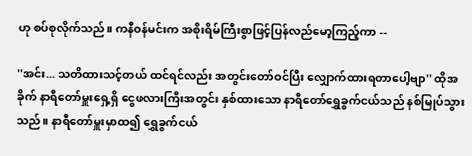ဟု စပ်စုလိုက်သည်။ ကနီဝန်မင်းက အစိုးရိမ်ကြီးစွာဖြင့်ပြန်လည်မော့ကြည့်ကာ --

''အင်း... သတိထားသင့်တယ် ထင်ရင်လည်း အတွင်းတော်ဝင်ပြီး လျှောက်ထားရတာပေါ့ဗျာ'' ထိုအခိုက် နာရီတော်မှူးရှေ့ရှိ ငွေဖလားကြီးအတွင်း နှစ်ထားသော နာရီတော်ရွှေခွက်ငယ်သည် နစ်မြုပ်သွားသည်။ နာရီတော်မှူးမှာထ၍ ရွှေခွက်ငယ်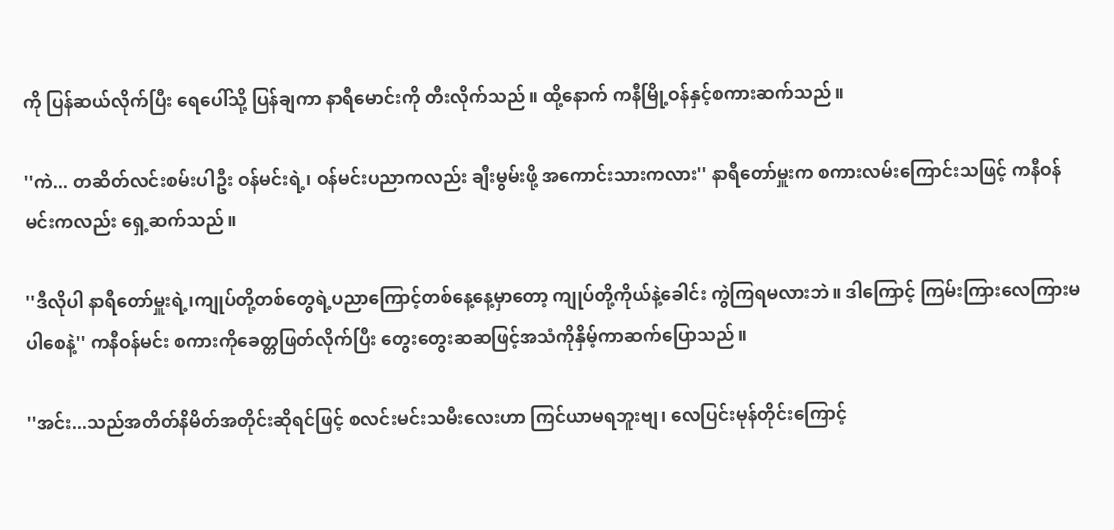ကို ပြန်ဆယ်လိုက်ပြီး ရေပေါ်သို့ ပြန်ချကာ နာရီမောင်းကို တီးလိုက်သည်။ ထို့နောက် ကနီမြို့ဝန်နှင့်စကားဆက်သည်။

''ကဲ... တဆိတ်လင်းစမ်းပါဦး ဝန်မင်းရဲ့၊ ဝန်မင်းပညာကလည်း ချီးမွမ်းဖို့ အကောင်းသားကလား'' နာရီတော်မှူးက စကားလမ်းကြောင်းသဖြင့် ကနီဝန်မင်းကလည်း ရှေ့ဆက်သည်။

''ဒီလိုပါ နာရီတော်မှူးရဲ့၊ကျုပ်တို့တစ်တွေရဲ့ပညာကြောင့်တစ်နေ့နေ့မှာတော့ ကျုပ်တို့ကိုယ်နဲ့ခေါင်း ကွဲကြရမလားဘဲ။ ဒါကြောင့် ကြမ်းကြားလေကြားမပါစေနဲ့'' ကနီဝန်မင်း စကားကိုခေတ္တဖြတ်လိုက်ပြီး တွေးတွေးဆဆဖြင့်အသံကိုနှိမ့်ကာဆက်ပြောသည်။

''အင်း...သည်အတိတ်နိမိတ်အတိုင်းဆိုရင်ဖြင့် စလင်းမင်းသမီးလေးဟာ ကြင်ယာမရဘူးဗျ၊ လေပြင်းမုန်တိုင်းကြောင့်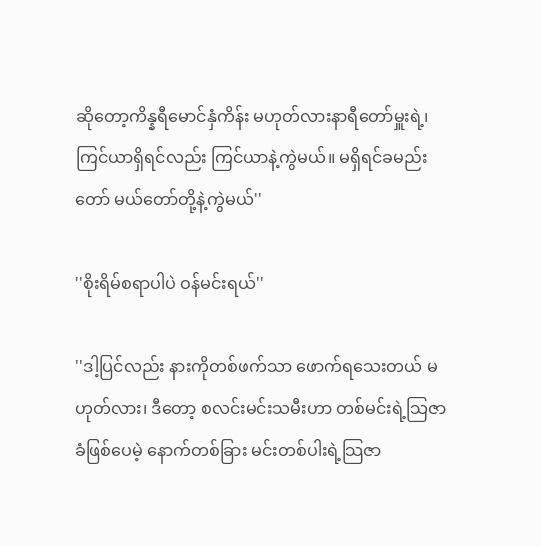ဆိုတော့ကိန္နရီမောင်နှံကိန်း မဟုတ်လားနာရီတော်မှူးရဲ့၊ ကြင်ယာရှိရင်လည်း ကြင်ယာနဲ့ကွဲမယ်။ မရှိရင်ခမည်းတော် မယ်တော်တို့နဲ့ကွဲမယ်''

''စိုးရိမ်စရာပါပဲ ဝန်မင်းရယ်''

''ဒါ့ပြင်လည်း နားကိုတစ်ဖက်သာ ဖောက်ရသေးတယ် မဟုတ်လား၊ ဒီတော့ စလင်းမင်းသမီးဟာ တစ်မင်းရဲ့သြဇာခံဖြစ်ပေမဲ့ နောက်တစ်ခြား မင်းတစ်ပါးရဲ့သြဇာ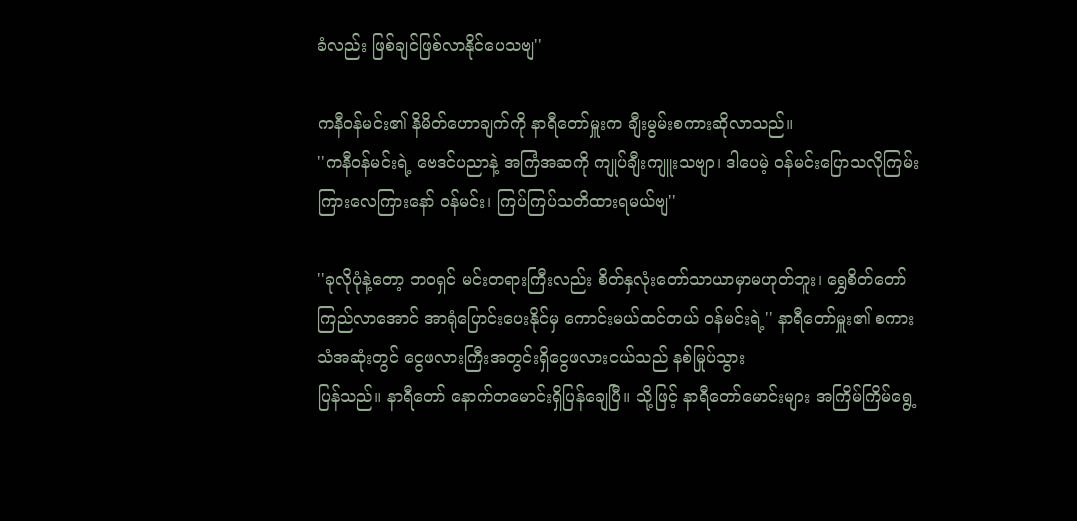ခံလည်း ဖြစ်ချင်ဖြစ်လာနိုင်ပေသဗျ''

ကနီဝန်မင်း၏ နိမိတ်ဟောချက်ကို နာရီတော်မှူးက ချီးမွမ်းစကားဆိုလာသည်။
''ကနီဝန်မင်းရဲ့ ဗေဒင်ပညာနဲ့ အကြံအဆကို ကျုပ်ချီးကျူးသဗျာ၊ ဒါပေမဲ့ ဝန်မင်းပြောသလိုကြမ်းကြားလေကြားနော် ဝန်မင်း၊ ကြပ်ကြပ်သတိထားရမယ်ဗျ''

''ခုလိုပုံနဲ့တော့ ဘဝရှင် မင်းတရားကြီးလည်း စိတ်နှလုံးတော်သာယာမှာမဟုတ်ဘူး၊ ရွှေစိတ်တော် ကြည်လာအောင် အာရုံပြောင်းပေးနိုင်မှ ကောင်းမယ်ထင်တယ် ဝန်မင်းရဲ့'' နာရီတော်မှူး၏ စကားသံအဆုံးတွင် ငွေဖလားကြီးအတွင်းရှိငွေဖလားငယ်သည် နစ်မြုပ်သွား
ပြန်သည်။ နာရီတော် နောက်တမောင်းရှိပြန်ချေပြီ။ သို့ဖြင့် နာရီတော်မောင်းများ အကြိမ်ကြိမ်ရွေ့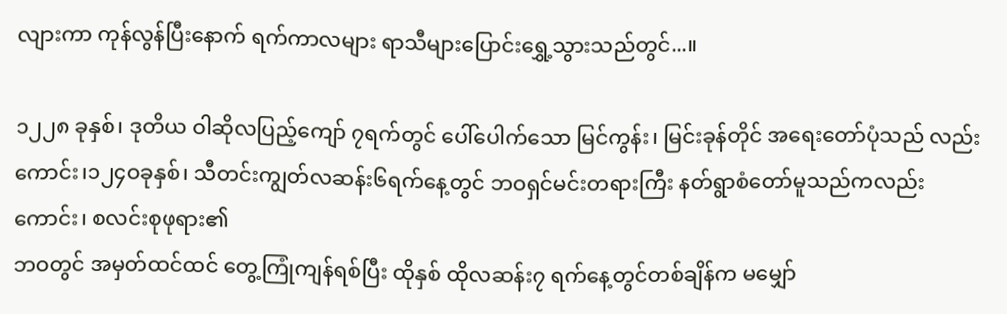လျားကာ ကုန်လွန်ပြီးနောက် ရက်ကာလများ ရာသီများပြောင်းရွှေ့သွားသည်တွင်...။

၁၂၂၈ ခုနှစ်၊ ဒုတိယ ဝါဆိုလပြည့်ကျော် ၇ရက်တွင် ပေါ်ပေါက်သော မြင်ကွန်း၊ မြင်းခုန်တိုင် အရေးတော်ပုံသည် လည်းကောင်း၊၁၂၄ဝခုနှစ်၊ သီတင်းကျွတ်လဆန်း၆ရက်နေ့တွင် ဘဝရှင်မင်းတရားကြီး နတ်ရွာစံတော်မူသည်ကလည်းကောင်း၊ စလင်းစုဖုရား၏
ဘဝတွင် အမှတ်ထင်ထင် တွေ့ကြုံကျန်ရစ်ပြီး ထိုနှစ် ထိုလဆန်း၇ ရက်နေ့တွင်တစ်ချိန်က မမျှော်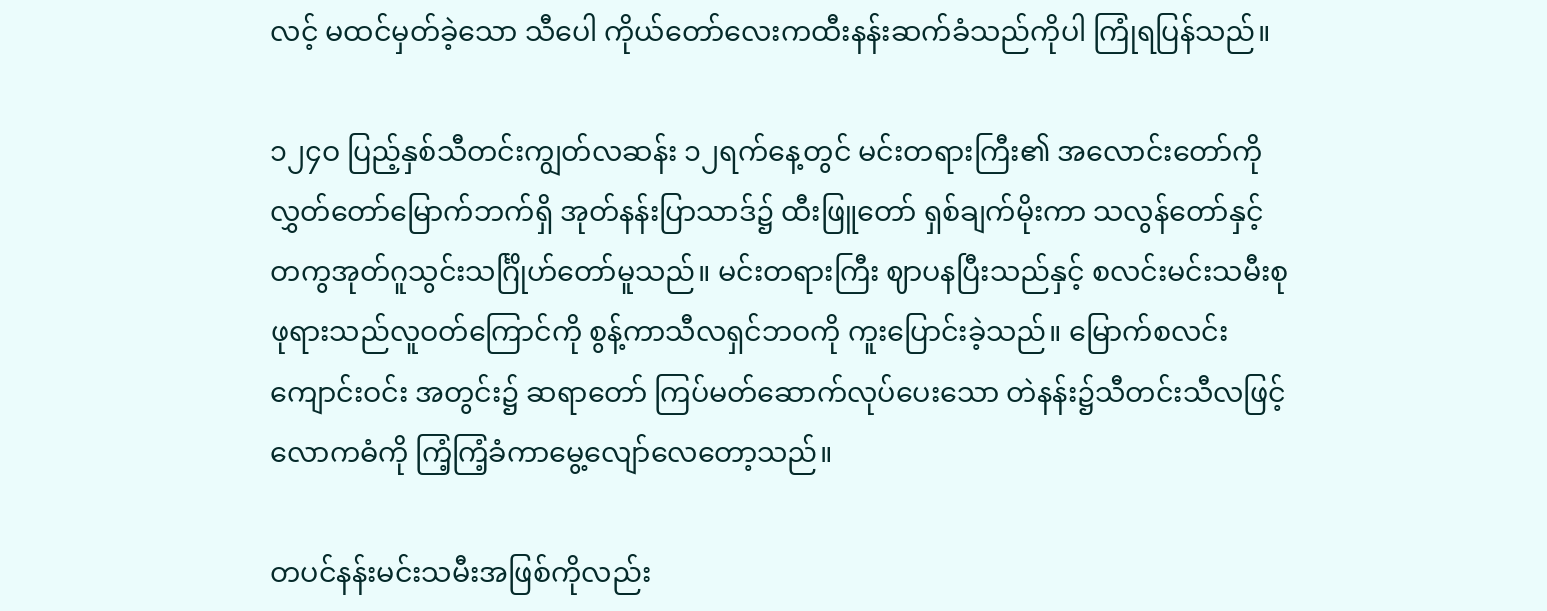လင့် မထင်မှတ်ခဲ့သော သီပေါ ကိုယ်တော်လေးကထီးနန်းဆက်ခံသည်ကိုပါ ကြုံရပြန်သည်။

၁၂၄ဝ ပြည့်နှစ်သီတင်းကျွတ်လဆန်း ၁၂ရက်နေ့တွင် မင်းတရားကြီး၏ အလောင်းတော်ကိုလွှတ်တော်မြောက်ဘက်ရှိ အုတ်နန်းပြာသာဒ်၌ ထီးဖြူတော် ရှစ်ချက်မိုးကာ သလွန်တော်နှင့်တကွအုတ်ဂူသွင်းသင်္ဂြိုဟ်တော်မူသည်။ မင်းတရားကြီး ဈာပနပြီးသည်နှင့် စလင်းမင်းသမီးစုဖုရားသည်လူဝတ်ကြောင်ကို စွန့်ကာသီလရှင်ဘဝကို ကူးပြောင်းခဲ့သည်။ မြောက်စလင်းကျောင်းဝင်း အတွင်း၌ ဆရာတော် ကြပ်မတ်ဆောက်လုပ်ပေးသော တဲနန်း၌သီတင်းသီလဖြင့်လောကဓံကို ကြံ့ကြံ့ခံကာမွေ့လျော်လေတော့သည်။

တပင်နန်းမင်းသမီးအဖြစ်ကိုလည်း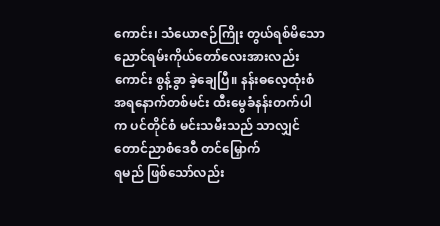ကောင်း၊ သံယောဇဉ်ကြိုး တွယ်ရစ်မိသော ညောင်ရမ်းကိုယ်တော်လေးအားလည်းကောင်း စွန့်ခွာ ခဲ့ချေပြီ။ နန်းဓလေ့ထုံးစံအရနောက်တစ်မင်း ထီးမွေခံနန်းတက်ပါက ပင်တိုင်စံ မင်းသမီးသည် သာလျှင်တောင်ညာစံဒေဝီ တင်မြှောက်
ရမည် ဖြစ်သော်လည်း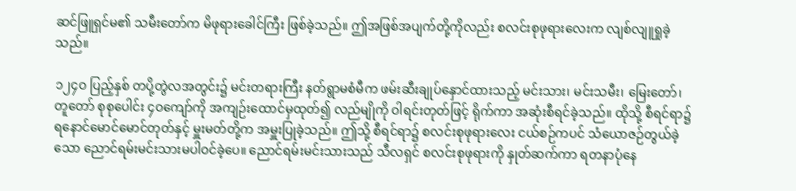ဆင်ဖြူရှင်မ၏ သမီးတော်က မိဖုရားခေါင်ကြီး ဖြစ်ခဲ့သည်။ ဤအဖြစ်အပျက်တို့ကိုလည်း စလင်းစုဖုရားလေးက လျစ်လျူရှုခဲ့သည်။

၁၂၄ဝ ပြည့်နှစ် တပို့တွဲလအတွင်း၌ မင်းတရားကြီး နတ်ရွာမစံမီက ဖမ်းဆီးချုပ်နှောင်ထားသည့် မင်းသား၊ မင်းသမီး၊ မြေးတော်၊ တူတော် စုစုပေါင်း ၄ဝကျော်ကို အကျဉ်းထောင်မှထုတ်၍ လည်မျိုကို ဝါရင်းတုတ်ဖြင့် ရိုက်ကာ အဆုံးစီရင်ခဲ့သည်။ ထိုသို့ စီရင်ရာ၌ ရနောင်မောင်မောင်တုတ်နှင့် မှူးမတ်တို့က အမှူးပြုခဲ့သည်။ ဤသို့ စီရင်ရာ၌ စလင်းစုဖုရားလေး ငယ်စဉ်ကပင် သံယောဇဉ်တွယ်ခဲ့သော ညောင်ရမ်းမင်းသားမပါဝင်ခဲ့ပေ။ ညောင်ရမ်းမင်းသားသည် သီလရှင် စလင်းစုဖုရားကို နှုတ်ဆက်ကာ ရတနာပုံနေ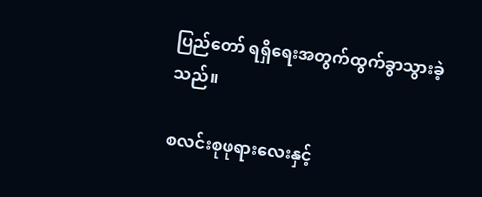ပြည်တော် ရရှိရေးအတွက်ထွက်ခွာသွားခဲ့သည်။

စလင်းစုဖုရားလေးနှင့်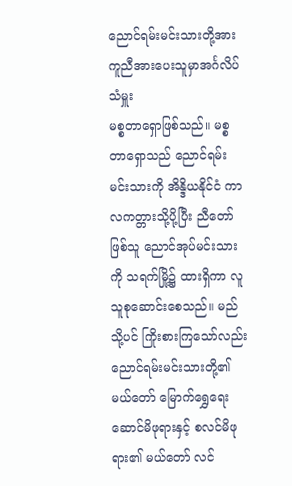ညောင်ရမ်းမင်းသားတို့အား ကူညီအားပေးသူမှာအင်္ဂလိပ်သံမှူး
မစ္စတာရှောဖြစ်သည်။ မစ္စတာရှောသည် ညောင်ရမ်းမင်းသားကို အိန္ဒိယနိုင်ငံ ကာလကတ္တားသို့ပို့ပြီး ညီတော်ဖြစ်သူ ညောင်အုပ်မင်းသား ကို သရက်မြို့၌ ထားရှိကာ လူသူစုဆောင်းစေသည်။ မည်သို့ပင် ကြိုးစားကြသော်လည်း ညောင်ရမ်းမင်းသားတို့၏ မယ်တော် မြောက်ရွှေရေးဆောင်မိဖုရားနှင့် စလင်မိဖုရား၏ မယ်တော် လင်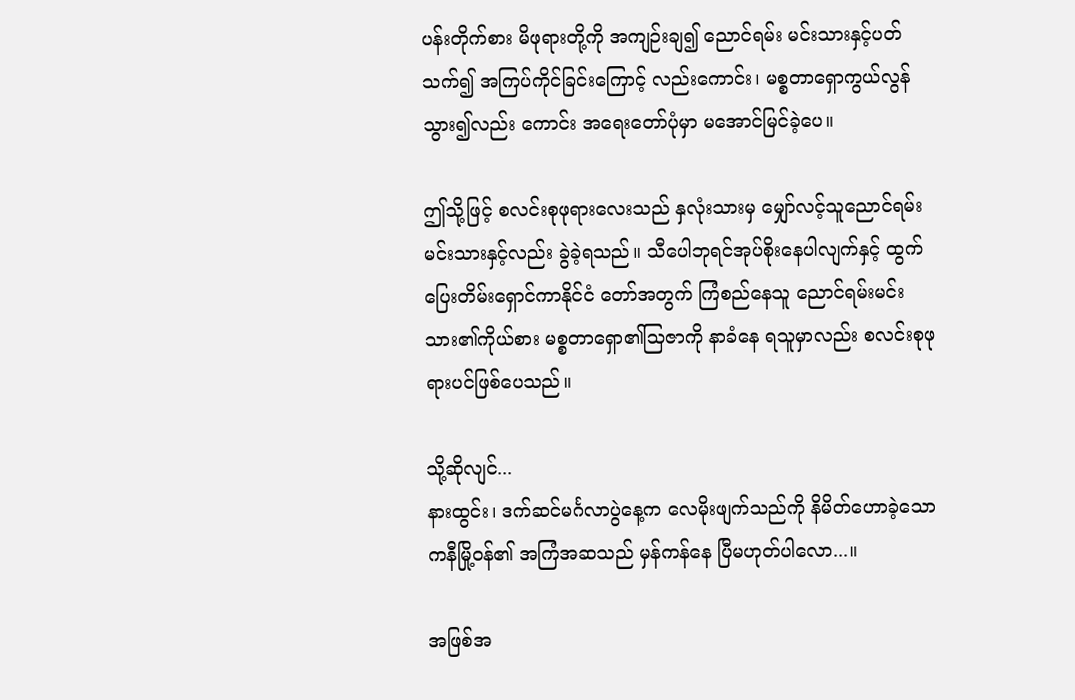ပန်းတိုက်စား မိဖုရားတို့ကို အကျဉ်းချ၍ ညောင်ရမ်း မင်းသားနှင့်ပတ်သက်၍ အကြပ်ကိုင်ခြင်းကြောင့် လည်းကောင်း၊ မစ္စတာရှောကွယ်လွန်သွား၍လည်း ကောင်း အရေးတော်ပုံမှာ မအောင်မြင်ခဲ့ပေ။

ဤသို့ဖြင့် စလင်းစုဖုရားလေးသည် နှလုံးသားမှ မျှော်လင့်သူညောင်ရမ်းမင်းသားနှင့်လည်း ခွဲခဲ့ရသည်။ သီပေါဘုရင်အုပ်စိုးနေပါလျက်နှင့် ထွက်ပြေးတိမ်းရှောင်ကာနိုင်ငံ တော်အတွက် ကြံစည်နေသူ ညောင်ရမ်းမင်းသား၏ကိုယ်စား မစ္စတာရှော၏သြဇာကို နာခံနေ ရသူမှာလည်း စလင်းစုဖုရားပင်ဖြစ်ပေသည်။

သို့ဆိုလျင်...
နားထွင်း၊ ဒက်ဆင်မင်္ဂလာပွဲနေ့က လေမိုးဖျက်သည်ကို နိမိတ်ဟောခဲ့သော ကနီမြို့ဝန်၏ အကြံအဆသည် မှန်ကန်နေ ပြီမဟုတ်ပါလော...။

အဖြစ်အ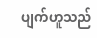ပျက်ဟူသည်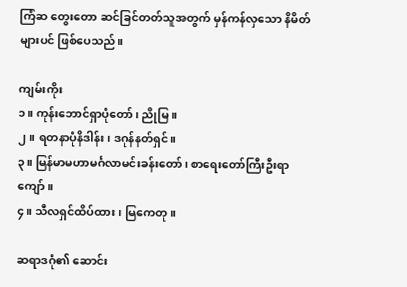ကြံဆ တွေးတော ဆင်ခြင်တတ်သူအတွက် မှန်ကန်လှသော နိမိတ်များပင် ဖြစ်ပေသည်။

ကျမ်းကိုး
၁။ ကုန်းဘောင်ရှာပုံတော်၊ ညိုမြ။
၂။ ရတနာပုံနိဒါန်း၊ ဒဂုန်နတ်ရှင်။
၃။ မြန်မာမဟာမင်္ဂလာမင်းခန်းတော်၊ စာရေးတော်ကြီးဦးရာကျော်။
၄။ သီလရှင်ထိပ်ထား၊ မြကေတု။

ဆရာဒဂုံ၏ ဆောင်း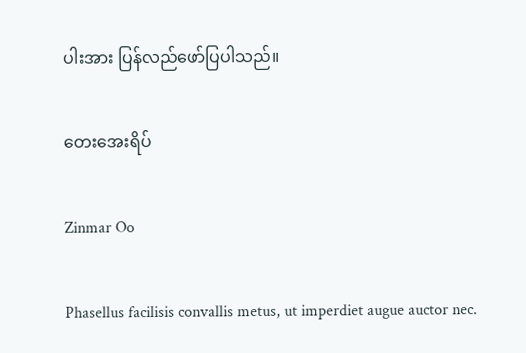ပါးအား ပြန်လည်ဖော်ပြပါသည်။

တေးအေးရိပ်

Zinmar Oo

Phasellus facilisis convallis metus, ut imperdiet augue auctor nec.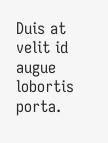Duis at velit id augue lobortis porta.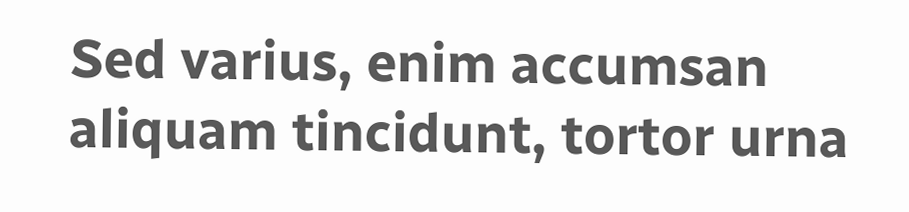Sed varius, enim accumsan aliquam tincidunt, tortor urna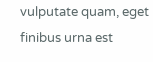vulputate quam, eget finibus urna est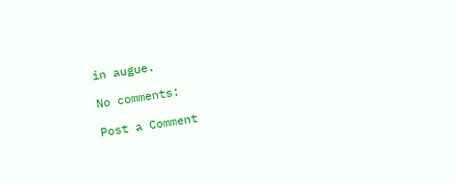in augue.

No comments:

Post a Comment